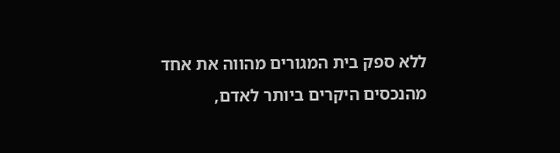ללא ספק בית המגורים מהווה את אחד מהנכסים היקרים ביותר לאדם,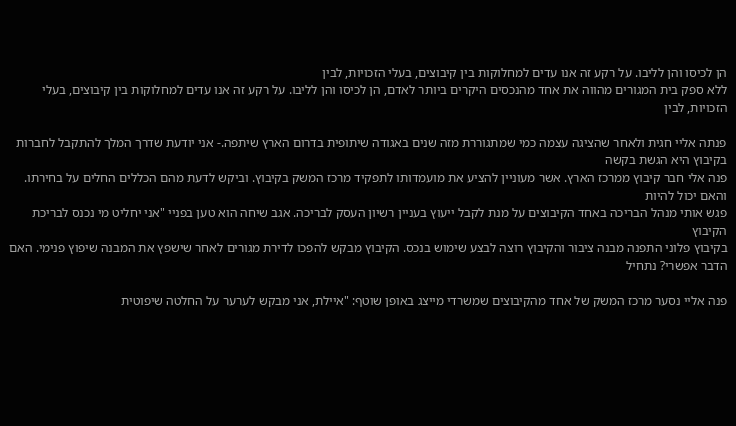הן לכיסו והן לליבו. על רקע זה אנו עדים למחלוקות בין קיבוצים, בעלי הזכויות, לבין
ללא ספק בית המגורים מהווה את אחד מהנכסים היקרים ביותר לאדם, הן לכיסו והן לליבו. על רקע זה אנו עדים למחלוקות בין קיבוצים, בעלי הזכויות, לבין

פנתה אליי חגית ולאחר שהציגה עצמה כמי שמתגוררת מזה שנים באגודה שיתופית בדרום הארץ שיתפה.- אני יודעת שדרך המלך להתקבל לחברות בקיבוץ היא הגשת בקשה
פנה אלי חבר קיבוץ ממרכז הארץ. אשר מעוניין להציע את מועמדותו לתפקיד מרכז המשק בקיבוץ. וביקש לדעת מהם הכללים החלים על בחירתו. והאם יכול להיות
פגש אותי מנהל הבריכה באחד הקיבוצים על מנת לקבל ייעוץ בעניין רשיון העסק לבריכה. אגב שיחה הוא טען בפניי "אני יחליט מי נכנס לבריכת הקיבוץ
בקיבוץ פלוני התפנה מבנה ציבור והקיבוץ רוצה לבצע שימוש בנכס. הקיבוץ מבקש להפכו לדירת מגורים לאחר שישפץ את המבנה שיפוץ פנימי. האם הדבר אפשרי? נתחיל

פנה אליי נסער מרכז המשק של אחד מהקיבוצים שמשרדי מייצג באופן שוטף: "איילת, אני מבקש לערער על החלטה שיפוטית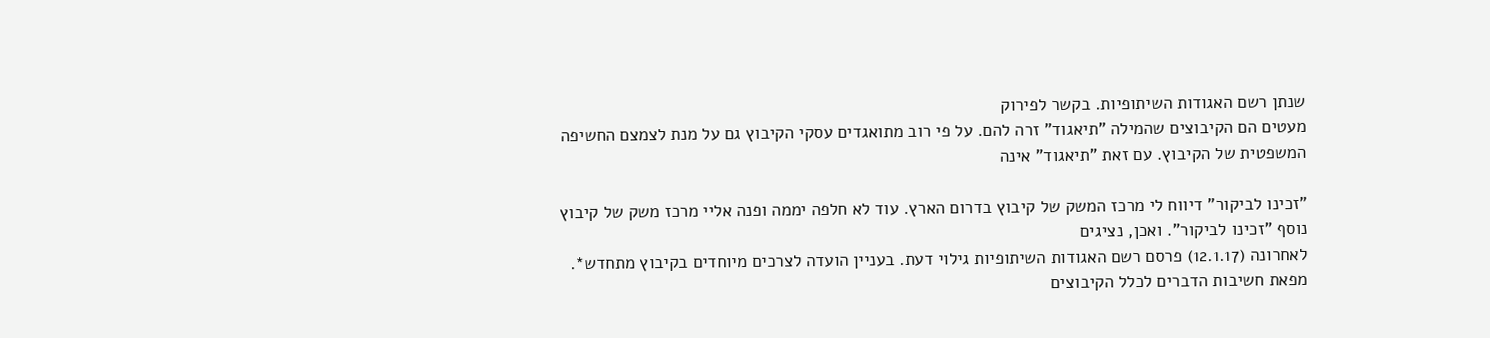שנתן רשם האגודות השיתופיות. בקשר לפירוק
מעטים הם הקיבוצים שהמילה "תיאגוד" זרה להם. על פי רוב מתואגדים עסקי הקיבוץ גם על מנת לצמצם החשיפה המשפטית של הקיבוץ. עם זאת "תיאגוד" אינה

"זכינו לביקור" דיווח לי מרכז המשק של קיבוץ בדרום הארץ. עוד לא חלפה יממה ופנה אליי מרכז משק של קיבוץ נוסף "זכינו לביקור". ואכן, נציגים
לאחרונה (12.1.17) פרסם רשם האגודות השיתופיות גילוי דעת. בעניין הועדה לצרכים מיוחדים בקיבוץ מתחדש*. מפאת חשיבות הדברים לכלל הקיבוצים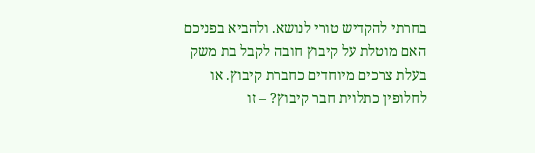בחרתי להקדיש טורי לנושא. ולהביא בפניכם
האם מוטלת על קיבוץ חובה לקבל בת משק בעלת צרכים מיוחדים כחברת קיבוץ. או לחלופין כתלוית חבר קיבוץ? – זו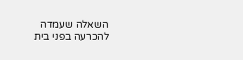השאלה שעמדה להכרעה בפני בית